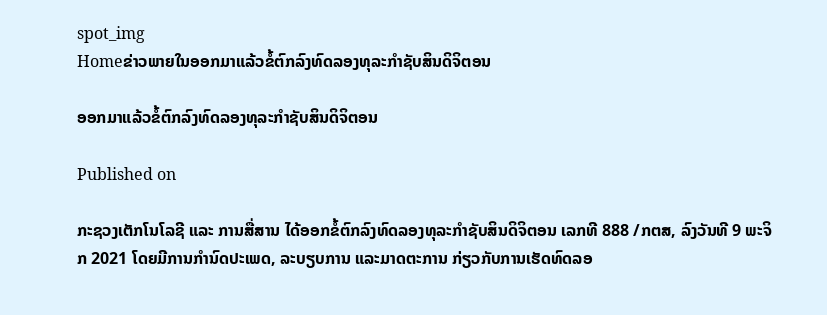spot_img
Homeຂ່າວພາຍໃນອອກມາແລ້ວຂໍ້ຕົກລົງທົດລອງທຸລະກຳຊັບສິນດິຈິຕອນ

ອອກມາແລ້ວຂໍ້ຕົກລົງທົດລອງທຸລະກຳຊັບສິນດິຈິຕອນ

Published on

ກະຊວງເຕັກໂນໂລຊີ ແລະ ການສື່ສານ ໄດ້ອອກຂໍ້ຕົກລົງທົດລອງທຸລະກຳຊັບສິນດິຈິຕອນ ເລກທີ 888 /ກຕສ, ລົງວັນທີ 9 ພະຈິກ 2021 ໂດຍມີການກໍານົດປະເພດ, ລະບຽບການ ແລະມາດຕະການ ກ່ຽວກັບການເຮັດທົດລອ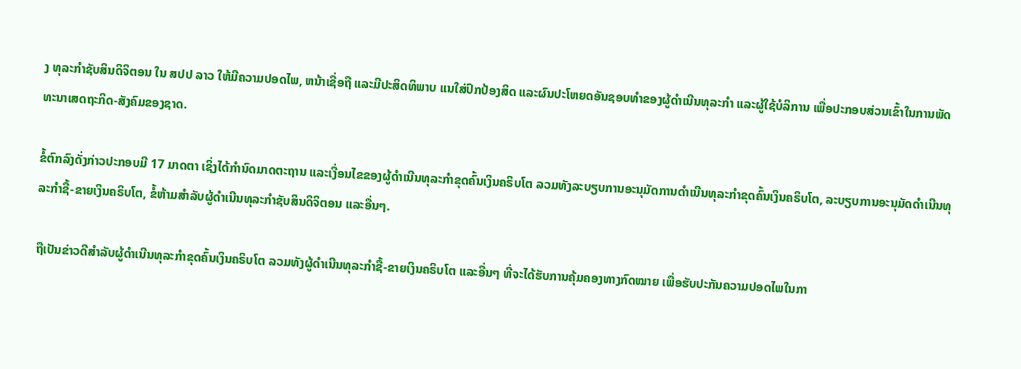ງ ທຸລະກໍາຊັບສິນດິຈິຕອນ ໃນ ສປປ ລາວ ໃຫ້ມີຄວາມປອດໄພ, ຫນ້າເຊື່ອຖື ແລະມີປະສິດທິພາບ ແນໃສ່ປົກປ້ອງສິດ ແລະຜົນປະໂຫຍດອັນຊອບທໍາຂອງຜູ້ດໍາເນີນທຸລະກໍາ ແລະຜູ້ໃຊ້ບໍລິການ ເພື່ອປະກອບສ່ວນເຂົ້າໃນການພັດທະນາເສດຖະກິດ-ສັງຄົມຂອງຊາດ.

ຂໍ້ຕົກລົງດັ່ງກ່າວປະກອບມີ 17 ມາດຕາ ເຊິ່ງໄດ້ກຳນົດມາດຕະຖານ ແລະເງື່ອນໄຂຂອງຜູ້ດໍາເນີນທຸລະກໍາຂຸດຄົ້ນເງິນຄຣິບໂຕ ລວມທັງລະບຽບການອະນຸມັດການດໍາເນີນທຸລະກໍາຂຸດຄົ້ນເງິນຄຣິບໂຕ, ລະບຽບການອະນຸມັດດໍາເນີນທຸລະກໍາຊື້-ຂາຍເງິນຄຣິບໂຕ, ຂໍ້ຫ້າມສຳລັບຜູ້ດໍາເນີນທຸລະກໍາຊັບສິນດິຈິຕອນ ແລະອື່ນໆ.

ຖືເປັນຂ່າວດີສຳລັບຜູ້ດໍາເນີນທຸລະກໍາຂຸດຄົ້ນເງິນຄຣິບໂຕ ລວມທັງຜູ້ດໍາເນີນທຸລະກໍາຊື້-ຂາຍເງິນຄຣິບໂຕ ແລະອື່ນໆ ທີ່ຈະໄດ້ຮັບການຄຸ້ມຄອງທາງກົດໝາຍ ເພື່ອຮັບປະກັນຄວາມປອດໄພໃນກາ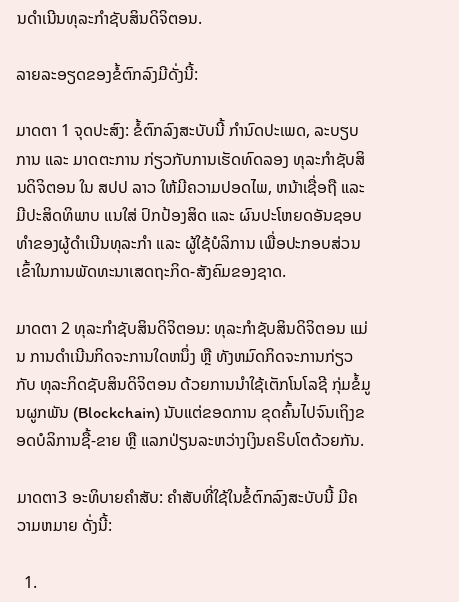ນດຳເນີນທຸລະກຳຊັບສິນດິຈິຕອນ.

ລາຍລະອຽດຂອງຂໍ້ຕົກລົງມີດັ່ງນີ້:

ມາດຕາ 1 ຈຸດປະສົງ: ຂໍ້ຕົກລົງສະບັບນີ້ ກໍານົດປະເພດ, ລະບຽບການ ແລະ ມາດຕະການ ກ່ຽວກັບການເຮັດທົດລອງ ທຸລະກໍາຊັບສິນດິຈິຕອນ ໃນ ສປປ ລາວ ໃຫ້ມີຄວາມປອດໄພ, ຫນ້າເຊື່ອຖື ແລະ ມີປະສິດທິພາບ ແນໃສ່ ປົກປ້ອງສິດ ແລະ ຜົນປະໂຫຍດອັນຊອບທໍາຂອງຜູ້ດໍາເນີນທຸລະກໍາ ແລະ ຜູ້ໃຊ້ບໍລິການ ເພື່ອປະກອບສ່ວນເຂົ້າໃນການພັດທະນາເສດຖະກິດ-ສັງຄົມຂອງຊາດ.

ມາດຕາ 2 ທຸລະກໍາຊັບສິນດິຈິຕອນ: ທຸລະກໍາຊັບສິນດິຈິຕອນ ແມ່ນ ການດໍາເນີນກິດຈະການໃດຫນຶ່ງ ຫຼື ທັງຫມົດກິດຈະການກ່ຽວກັບ ທຸລະກິດຊັບສິນດິຈິຕອນ ດ້ວຍການນໍາໃຊ້ເຕັກໂນໂລຊີ ກຸ່ມຂໍ້ມູນຜູກພັນ (Blockchain) ນັບແຕ່ຂອດການ ຂຸດຄົ້ນໄປຈົນເຖິງຂອດບໍລິການຊື້-ຂາຍ ຫຼື ແລກປ່ຽນລະຫວ່າງເງິນຄຣິບໂຕດ້ວຍກັນ.

ມາດຕາ3 ອະທິບາຍຄໍາສັບ: ຄໍາສັບທີ່ໃຊ້ໃນຂໍ້ຕົກລົງສະບັບນີ້ ມີຄວາມຫມາຍ ດັ່ງນີ້:

  1.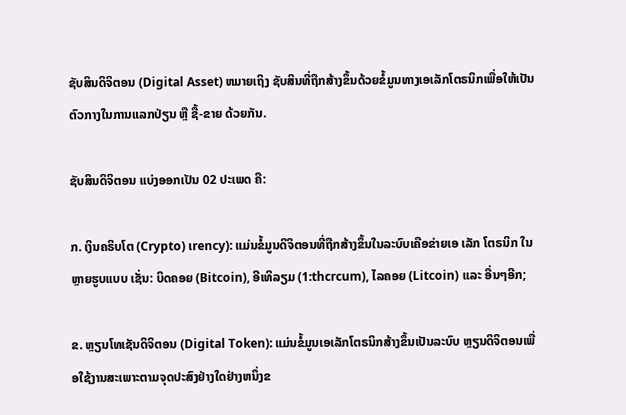ຊັບສິນດິຈິຕອນ (Digital Asset) ຫມາຍເຖິງ ຊັບສິນທີ່ຖືກສ້າງຂຶ້ນດ້ວຍຂໍ້ມູນທາງເອເລັກໂຕຣນິກເພື່ອໃຫ້ເປັນຕົວກາງໃນການແລກປ່ຽນ ຫຼື ຊື້-ຂາຍ ດ້ວຍກັນ.

ຊັບສິນດິຈິຕອນ ແບ່ງອອກເປັນ 02 ປະເພດ ຄື:

ກ. ເງິນຄຣິບໂຕ (Crypto) ເrency): ແມ່ນຂໍ້ມູນດິຈິຕອນທີ່ຖືກສ້າງຂຶ້ນໃນລະບົບເຄືອຂ່າຍເອ ເລັກ ໂຕຣນິກ ໃນຫຼາຍຮູບແບບ ເຊັ່ນ: ບິດຄອຍ (Bitcoin), ອີເທິລຽມ (1:thcrcum), ໄລຄອຍ (Litcoin) ແລະ ອື່ນໆອີກ;

ຂ. ຫຼຽນໂທເຊັນດິຈິຕອນ (Digital Token): ແມ່ນຂໍ້ມູນເອເລັກໂຕຣນິກສ້າງຂຶ້ນເປັນລະບົບ ຫຼຽນດິຈິຕອນເພື່ອໃຊ້ງານສະເພາະຕາມຈຸດປະສົງຢ່າງໃດຢ່າງຫນຶ່ງຂ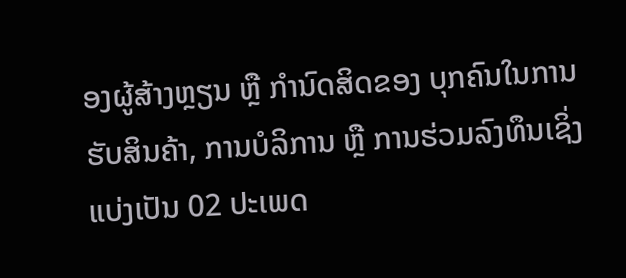ອງຜູ້ສ້າງຫຼຽນ ຫຼື ກໍານົດສິດຂອງ ບຸກຄົນໃນການຮັບສິນຄ້າ, ການບໍລິການ ຫຼື ການຮ່ວມລົງທຶນເຊິ່ງແບ່ງເປັນ 02 ປະເພດ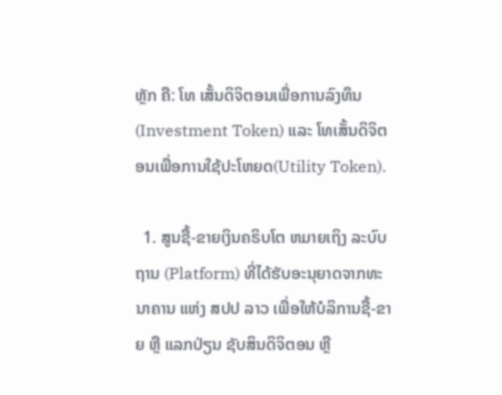ຫຼັກ ຄື: ໂທ ເສັ້ນດິຈິຕອນເພື່ອການລົງທຶນ (Investment Token) ແລະ ໂທເສັ້ນດິຈິຕອນເພື່ອການໃຊ້ປະໂຫຍດ(Utility Token).

  1. ສູນຊື້-ຂາຍເງິນຄຣິບໂຕ ຫມາຍເຖິງ ລະບົບຖານ (Platform) ທີ່ໄດ້ຮັບອະນຸຍາດຈາກທະນາຄານ ແຫ່ງ ສປປ ລາວ ເພື່ອໃຫ້ບໍລິການຊື້-ຂາຍ ຫຼື ແລກປ່ຽນ ຊັບສິນດິຈິຕອນ ຫຼື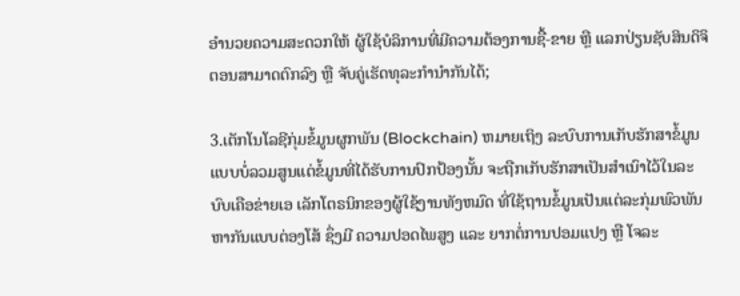ອໍານວຍຄວາມສະດວກໃຫ້ ຜູ້ໃຊ້ບໍລິການທີ່ມີຄວາມຕ້ອງການຊື້-ຂາຍ ຫຼື ແລກປ່ຽນຊັບສິນດິຈິຕອນສາມາດຕົກລົງ ຫຼື ຈັບຄູ່ເຮັດທຸລະກໍານໍາກັນໄດ້;

3.ເຕັກໂນໂລຊີກຸ່ມຂໍ້ມູນຜູກພັນ (Blockchain) ຫມາຍເຖິງ ລະບົບການເກັບຮັກສາຂໍ້ມູນແບບບໍ່ລວມສູນແຕ່ຂໍ້ມູນທີ່ໄດ້ຮັບການປົກປ້ອງນັ້ນ ຈະຖືກເກັບຮັກສາເປັນສໍາເນົາໄວ້ໃນລະບົບເຄືອຂ່າຍເອ ເລັກໂຕຣນິກຂອງຜູ້ໃຊ້ງານທັງຫມົດ ທີ່ໃຊ້ຖານຂໍ້ມູນເປັນແຕ່ລະກຸ່ມພົວພັນຫາກັນແບບຕ່ອງໂສ້ ຊຶ່ງມີ ຄວາມປອດໄພສູງ ແລະ ຍາກຕໍ່ການປອມແປງ ຫຼື ໂຈລະ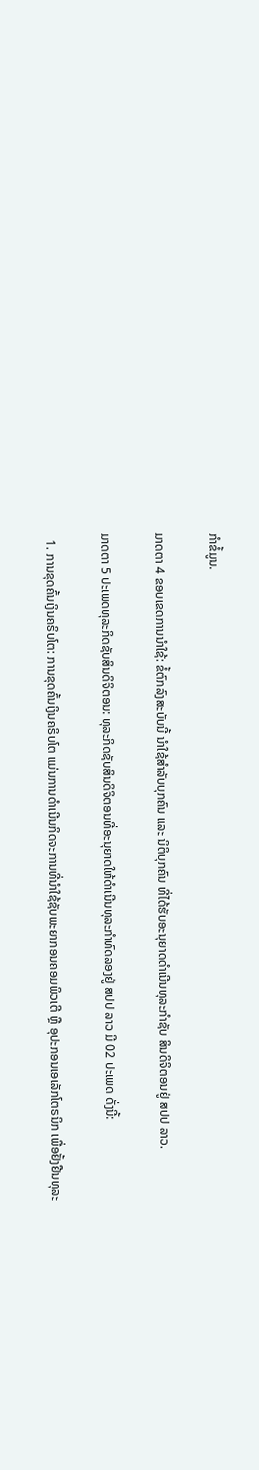ກໍາຂໍ້ມູນ.

ມາດຕາ 4 ຂອບເຂດການນໍາໃຊ້: ຂໍ້ຕົກລົງສະບັບນີ້ ນໍາໃຊ້ສໍາລັບບຸກຄົນ ແລະ ນິຕິບຸກຄົນ ທີ່ໄດ້ຮັບອະນຸຍາດດໍາເນີນທຸລະກໍາຊັບ ສິນດິຈິຕອນຢູ່ ສປປ ລາວ.

ມາດຕາ 5 ປະເພດທຸລະກິດຊັບສິນດິຈິຕອນ: ທຸລະກິດຊັບສິນດິຈິຕອນທີ່ອະນຸຍາດໃຫ້ດໍາເນີນທຸລະກໍາທົດລອງຢູ່ ສປປ ລາວ ມີ 02 ປະເພດ ດັ່ງນີ້:

  1. ການຂຸດຄົ້ນເງິນຄຣິບໂຕ: ການຂຸດຄົ້ນເງິນຄຣິບໂຕ ແມ່ນການດໍາເນີນກິດຈະການທີ່ນໍາໃຊ້ຊັບພະຍາກອນຄອມພິວເຕີ ຫຼື ອຸປະກອນເອເລັກໂຕຣນິກ ເພື່ອຢັ້ງຢືນທຸລະ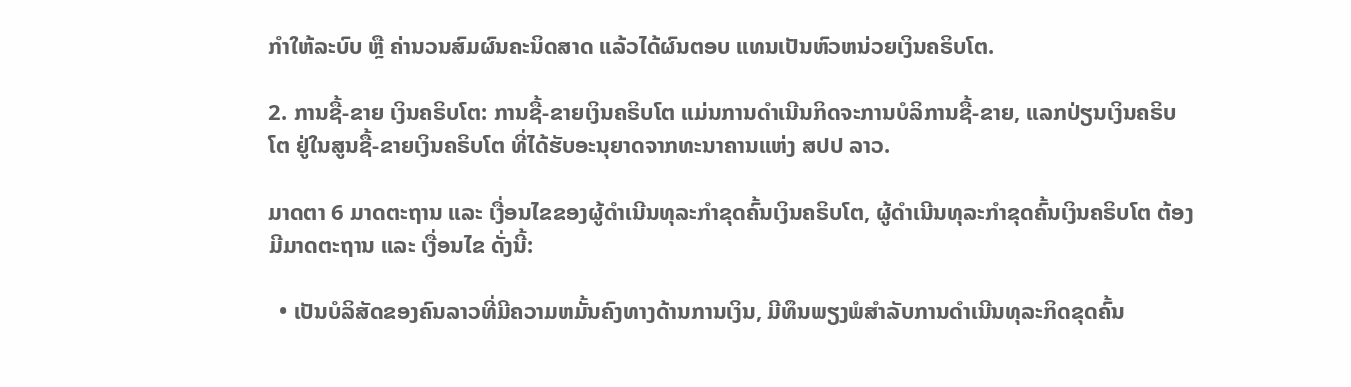ກໍາໃຫ້ລະບົບ ຫຼື ຄ່ານວນສົມຜົນຄະນິດສາດ ແລ້ວໄດ້ຜົນຕອບ ແທນເປັນຫົວຫນ່ວຍເງິນຄຣິບໂຕ.

2. ການຊື້-ຂາຍ ເງິນຄຣິບໂຕ: ການຊື້-ຂາຍເງິນຄຣິບໂຕ ແມ່ນການດໍາເນີນກິດຈະການບໍລິການຊື້-ຂາຍ, ແລກປ່ຽນເງິນຄຣິບໂຕ ຢູ່ໃນສູນຊື້-ຂາຍເງິນຄຣິບໂຕ ທີ່ໄດ້ຮັບອະນຸຍາດຈາກທະນາຄານແຫ່ງ ສປປ ລາວ.

ມາດຕາ 6 ມາດຕະຖານ ແລະ ເງື່ອນໄຂຂອງຜູ້ດໍາເນີນທຸລະກໍາຂຸດຄົ້ນເງິນຄຣິບໂຕ, ຜູ້ດໍາເນີນທຸລະກໍາຂຸດຄົ້ນເງິນຄຣິບໂຕ ຕ້ອງມີມາດຕະຖານ ແລະ ເງື່ອນໄຂ ດັ່ງນີ້:

  • ເປັນບໍລິສັດຂອງຄົນລາວທີ່ມີຄວາມຫມັ້ນຄົງທາງດ້ານການເງິນ, ມີທຶນພຽງພໍສໍາລັບການດໍາເນີນທຸລະກິດຂຸດຄົ້ນ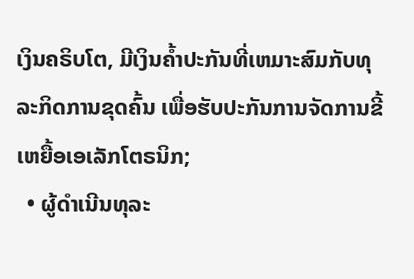ເງິນຄຣິບໂຕ, ມີເງິນຄ້ຳປະກັນທີ່ເຫມາະສົມກັບທຸລະກິດການຂຸດຄົ້ນ ເພື່ອຮັບປະກັນການຈັດການຂີ້ເຫຍື້ອເອເລັກໂຕຣນິກ;
  • ຜູ້ດໍາເນີນທຸລະ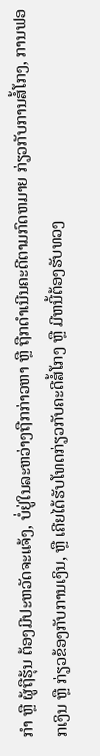ກໍາ ຫຼື ຜູ້ຖືຮຸ້ນ ຕ້ອງມີປະຫວັດຈະແຈ້ງ, ບໍ່ຢູ່ໃນລະຫວ່າງຖືກກ່າວຫາ ຫຼື ຖືກດໍາເນີນຄະດີຕາມກົດຫມາຍ ກ່ຽວກັບການສໍ້ໂກງ, ການຟອກເງິນ ຫຼື ກ່ຽວຂ້ອງກັບການເງິນ, ຫຼື ເຄີຍໄດ້ຮັບໂທດກ່ຽວກັບຄະດີສໍ້ໂກງ ຫຼື ມີຫນີ້ຕ້ອງຮັບທວງ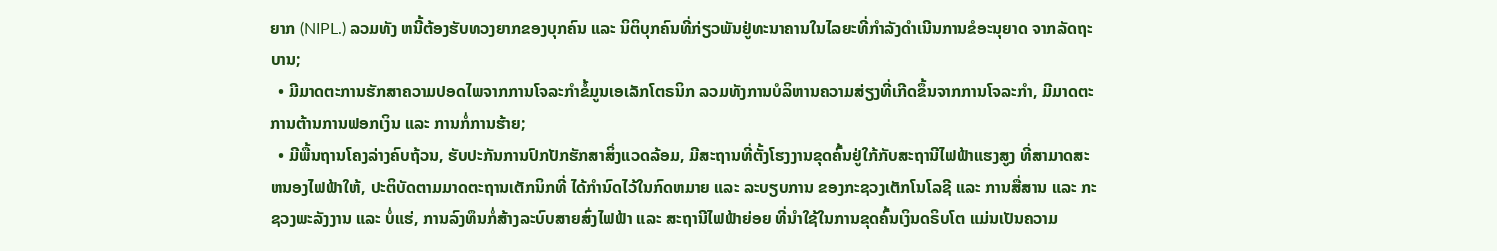ຍາກ (NIPL.) ລວມທັງ ຫນີ້ຕ້ອງຮັບທວງຍາກຂອງບຸກຄົນ ແລະ ນິຕິບຸກຄົນທີ່ກ່ຽວພັນຢູ່ທະນາຄານໃນໄລຍະທີ່ກໍາລັງດໍາເນີນການຂໍອະນຸຍາດ ຈາກລັດຖະບານ;
  • ມີມາດຕະການຮັກສາຄວາມປອດໄພຈາກການໂຈລະກໍາຂໍ້ມູນເອເລັກໂຕຣນິກ ລວມທັງການບໍລິຫານຄວາມສ່ຽງທີ່ເກີດຂຶ້ນຈາກການໂຈລະກໍາ, ມີມາດຕະການຕ້ານການຟອກເງິນ ແລະ ການກໍ່ການຮ້າຍ;
  • ມີພື້ນຖານໂຄງລ່າງຄົບຖ້ວນ, ຮັບປະກັນການປົກປັກຮັກສາສິ່ງແວດລ້ອມ, ມີສະຖານທີ່ຕັ້ງໂຮງງານຂຸດຄົ້ນຢູ່ໃກ້ກັບສະຖານີໄຟຟ້າແຮງສູງ ທີ່ສາມາດສະຫນອງໄຟຟ້າໃຫ້, ປະຕິບັດຕາມມາດຕະຖານເຕັກນິກທີ່ ໄດ້ກໍານົດໄວ້ໃນກົດຫມາຍ ແລະ ລະບຽບການ ຂອງກະຊວງເຕັກໂນໂລຊີ ແລະ ການສື່ສານ ແລະ ກະຊວງພະລັງງານ ແລະ ບໍ່ແຮ່, ການລົງທຶນກໍ່ສ້າງລະບົບສາຍສົ່ງໄຟຟ້າ ແລະ ສະຖານີໄຟຟ້າຍ່ອຍ ທີ່ນໍາໃຊ້ໃນການຂຸດຄົ້ນເງິນດຣິບໂຕ ແມ່ນເປັນຄວາມ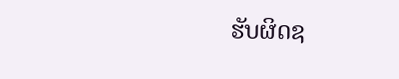ຮັບຜິດຊ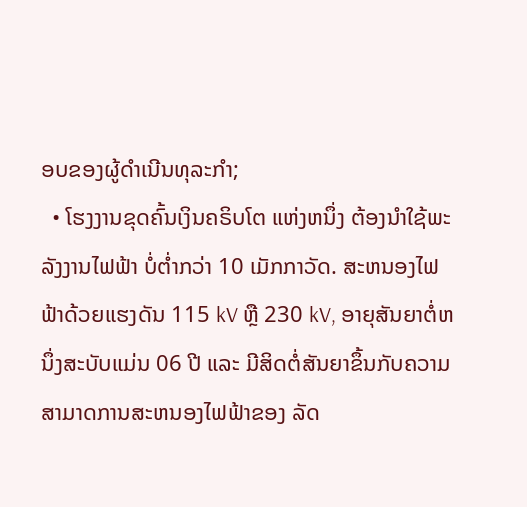ອບຂອງຜູ້ດໍາເນີນທຸລະກໍາ;
  • ໂຮງງານຂຸດຄົ້ນເງິນຄຣິບໂຕ ແຫ່ງຫນຶ່ງ ຕ້ອງນໍາໃຊ້ພະລັງງານໄຟຟ້າ ບໍ່ຕ່ຳກວ່າ 10 ເມັກກາວັດ. ສະຫນອງໄຟຟ້າດ້ວຍແຮງດັນ 115 kV ຫຼື 230 kV, ອາຍຸສັນຍາຕໍ່ຫນຶ່ງສະບັບແມ່ນ 06 ປີ ແລະ ມີສິດຕໍ່ສັນຍາຂຶ້ນກັບຄວາມສາມາດການສະຫນອງໄຟຟ້າຂອງ ລັດ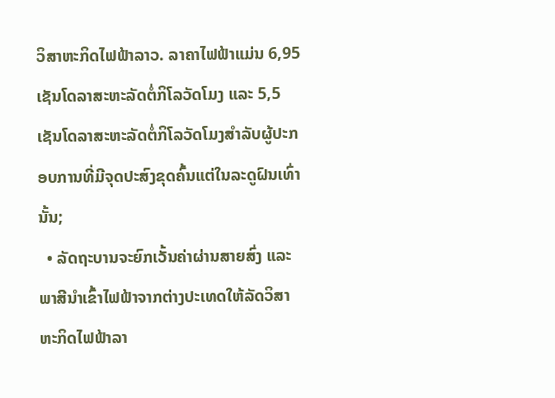ວິສາຫະກິດໄຟຟ້າລາວ. ລາຄາໄຟຟ້າແມ່ນ 6,95 ເຊັນໂດລາສະຫະລັດຕໍ່ກິໂລວັດໂມງ ແລະ 5,5 ເຊັນໂດລາສະຫະລັດຕໍ່ກິໂລວັດໂມງສໍາລັບຜູ້ປະກອບການທີ່ມີຈຸດປະສົງຂຸດຄົ້ນແຕ່ໃນລະດູຝົນເທົ່ານັ້ນ;
  • ລັດຖະບານຈະຍົກເວັ້ນຄ່າຜ່ານສາຍສົ່ງ ແລະ ພາສີນໍາເຂົ້າໄຟຟ້າຈາກຕ່າງປະເທດໃຫ້ລັດວິສາຫະກິດໄຟຟ້າລາ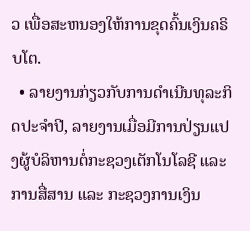ວ ເພື່ອສະຫນອງໃຫ້ການຂຸດຄົ້ນເງິນຄຣິບໂຕ.
  • ລາຍງານກ່ຽວກັບການດໍາເນີນທຸລະກິດປະຈໍາປີ, ລາຍງານເມື່ອມີການປ່ຽນແປງຜູ້ບໍລິຫານຕໍ່ກະຊວງເຕັກໂນໂລຊີ ແລະ ການສື່ສານ ແລະ ກະຊວງການເງິນ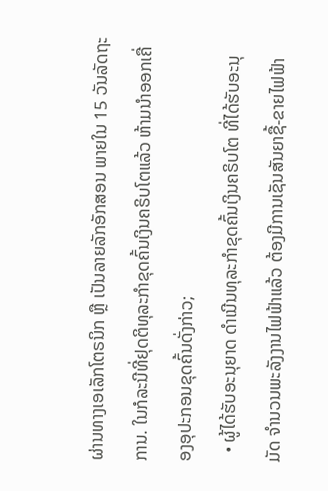ຜ່ານທາງເອເລັກໂຕຣນິກ ຫຼື ເປັນລາຍລັກອັກສອນ ພາຍໃນ 15 ວັນລັດຖະການ. ໃນກໍລະນີທີ່ຢຸດຕິທຸລະກໍາຂຸດຄົ້ນເງິນຄຣິບໂຕແລ້ວ ຫ້າມນໍາອອກເຄື່ອງອຸປະກອນຂຸດຄົ້ນດັ່ງກ່າວ;
  • ຜູ້ໄດ້ຮັບອະນຸຍາດ ດໍາເນີນທຸລະກໍາຂຸດຄົ້ນເງິນຄຣິບໂຕ ທີ່ໄດ້ຮັບອະນຸມັດ ຈໍານວນພະລັງງານໄຟຟ້າແລ້ວ ຕ້ອງມີການເຊັນສັນຍາຊື້-ຂາຍໄຟຟ້າ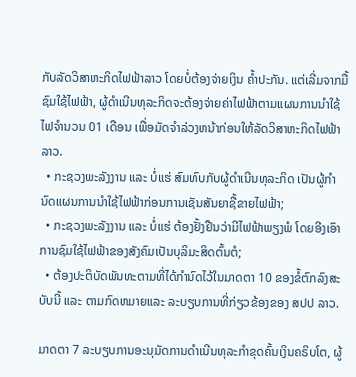ກັບລັດວິສາຫະກິດໄຟຟ້າລາວ ໂດຍບໍ່ຕ້ອງຈ່າຍເງິນ ຄ້ຳປະກັນ. ແຕ່ເລີ່ມຈາກມື້ຊົມໃຊ້ໄຟຟ້າ, ຜູ້ດໍາເນີນທຸລະກິດຈະຕ້ອງຈ່າຍຄ່າໄຟຟ້າຕາມແຜນການນໍາໃຊ້ ໄຟຈໍານວນ 01 ເດືອນ ເພື່ອມັດຈໍາລ່ວງຫນ້າກ່ອນໃຫ້ລັດວິສາຫະກິດໄຟຟ້າລາວ.
  • ກະຊວງພະລັງງານ ແລະ ບໍ່ແຮ່ ສົມທົບກັບຜູ້ດໍາເນີນທຸລະກິດ ເປັນຜູ້ກໍານົດແຜນການນໍາໃຊ້ໄຟຟ້າກ່ອນການເຊັນສັນຍາຊື້ຂາຍໄຟຟ້າ;
  • ກະຊວງພະລັງງານ ແລະ ບໍ່ແຮ່ ຕ້ອງຢັ້ງຢືນວ່າມີໄຟຟ້າພຽງພໍ ໂດຍອີງເອົາການຊົມໃຊ້ໄຟຟ້າຂອງສັງຄົມເປັນບຸລິມະສິດຕົ້ນຕໍ;
  • ຕ້ອງປະຕິບັດພັນທະຕາມທີ່ໄດ້ກໍານົດໄວ້ໃນມາດຕາ 10 ຂອງຂໍ້ຕົກລົງສະບັບນີ້ ແລະ ຕາມກົດຫມາຍແລະ ລະບຽບການທີ່ກ່ຽວຂ້ອງຂອງ ສປປ ລາວ.

ມາດຕາ 7 ລະບຽບການອະນຸມັດການດໍາເນີນທຸລະກໍາຂຸດຄົ້ນເງິນຄຣິບໂຕ, ຜູ້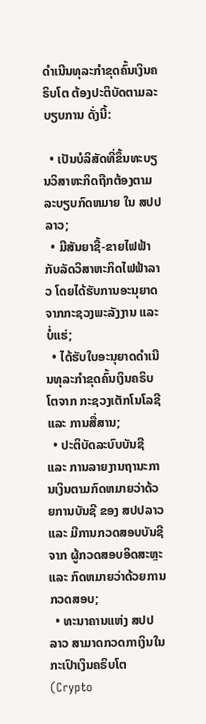ດໍາເນີນທຸລະກໍາຂຸດຄົ້ນເງິນຄຣິບໂຕ ຕ້ອງປະຕິບັດຕາມລະບຽບການ ດັ່ງນີ້:

  • ເປັນບໍລິສັດທີ່ຂຶ້ນທະບຽນວິສາຫະກິດຖືກຕ້ອງຕາມລະບຽບກົດຫມາຍ ໃນ ສປປ ລາວ;
  • ມີສັນຍາຊື້-ຂາຍໄຟຟ້າກັບລັດວິສາຫະກິດໄຟຟ້າລາວ ໂດຍໄດ້ຮັບການອະນຸຍາດຈາກກະຊວງພະລັງງານ ແລະ ບໍ່ແຮ່;
  • ໄດ້ຮັບໃບອະນຸຍາດດໍາເນີນທຸລະກໍາຂຸດຄົ້ນເງິນຄຣິບໂຕຈາກ ກະຊວງເຕັກໂນໂລຊີ ແລະ ການສື່ສານ;
  • ປະຕິບັດລະບົບບັນຊີ ແລະ ການລາຍງານຖານະການເງິນຕາມກົດຫມາຍວ່າດ້ວຍການບັນຊີ ຂອງ ສປປລາວ ແລະ ມີການກວດສອບບັນຊີຈາກ ຜູ້ກວດສອບອິດສະຫຼະ ແລະ ກົດຫມາຍວ່າດ້ວຍການກວດສອບ;
  • ທະນາຄານແຫ່ງ ສປປ ລາວ ສາມາດກວດກາເງິນໃນກະເປົາເງິນຄຣິບໂຕ (Crypto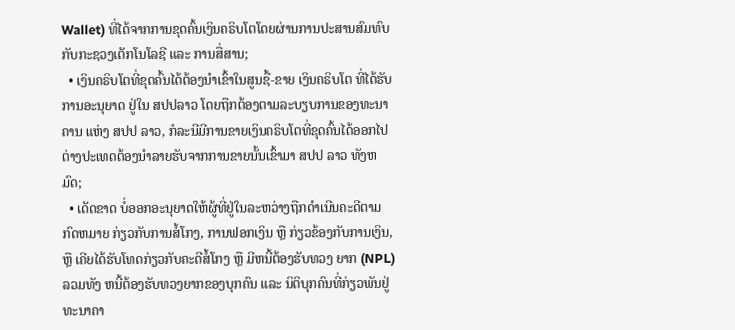Wallet) ທີ່ໄດ້ຈາກການຂຸດຄົ້ນເງິນຄຣິບໂຕໂດຍຜ່ານການປະສານສົມທົບກັບກະຊວງເຕັກໂນໂລຊີ ແລະ ການສື່ສານ;
  • ເງິນຄຣິບໂຕທີ່ຂຸດຄົ້ນໄດ້ຕ້ອງນໍາເຂົ້າໃນສູນຊື້-ຂາຍ ເງິນຄຣິບໂຕ ທີ່ໄດ້ຮັບການອະນຸຍາດ ຢູ່ໃນ ສປປລາວ ໂດຍຖືກຕ້ອງຕາມລະບຽບການຂອງທະນາຄານ ແຫ່ງ ສປປ ລາວ, ກໍລະນີມີການຂາຍເງິນຄຣິບໂຕທີ່ຂຸດຄົ້ນໄດ້ອອກໄປຕ່າງປະເທດຕ້ອງນໍາລາຍຮັບຈາກການຂາຍນັ້ນເຂົ້າມາ ສປປ ລາວ ທັງຫມົດ;
  • ເດັດຂາດ ບໍ່ອອກອະນຸຍາດໃຫ້ຜູ້ທີ່ຢູ່ໃນລະຫວ່າງຖືກດໍາເນີນຄະດີຕາມກົດຫມາຍ ກ່ຽວກັບການສໍ້ໂກງ, ການຟອກເງິນ ຫຼື ກ່ຽວຂ້ອງກັບການເງິນ, ຫຼື ເຄີຍໄດ້ຮັບໂທດກ່ຽວກັບຄະດີສໍ້ໂກງ ຫຼື ມີຫນີ້ຕ້ອງຮັບທວງ ຍາກ (NPL) ລວມທັງ ຫນີ້ຕ້ອງຮັບທວງຍາກຂອງບຸກຄົນ ແລະ ນິຕິບຸກຄົນທີ່ກ່ຽວພັນຢູ່ທະນາຄາ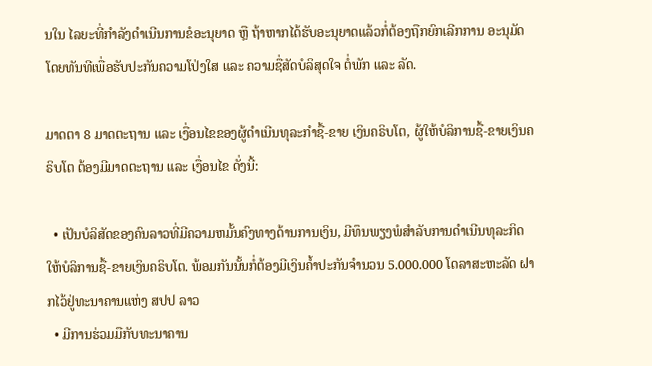ນໃນ ໄລຍະທີ່ກໍາລັງດໍາເນີນການຂໍອະນຸຍາດ ຫຼື ຖ້າຫາກໄດ້ຮັບອະນຸຍາດແລ້ວກໍ່ຕ້ອງຖືກຍົກເລີກການ ອະນຸມັດໂດຍທັນທີເພື່ອຮັບປະກັນຄວາມໂປ່ງໃສ ແລະ ຄວາມຊື່ສັດບໍລິສຸດໃຈ ຕໍ່ພັກ ແລະ ລັດ.

ມາດຕາ 8 ມາດຕະຖານ ແລະ ເງື່ອນໄຂຂອງຜູ້ດໍາເນີນທຸລະກໍາຊື້-ຂາຍ ເງິນຄຣິບໂຕ, ຜູ້ໃຫ້ບໍລິການຊື້-ຂາຍເງິນຄຣິບໂຕ ຕ້ອງມີມາດຕະຖານ ແລະ ເງື່ອນໄຂ ດັ່ງນີ້:

  • ເປັນບໍລິສັດຂອງຄົນລາວທີ່ມີຄວາມຫມັ້ນຄົງທາງດ້ານການເງິນ, ມີທຶນພຽງພໍສໍາລັບການດໍາເນີນທຸລະກິດ ໃຫ້ບໍລິການຊື້-ຂາຍເງິນຄຣິບໂຕ. ພ້ອມກັນນັ້ນກໍ່ຕ້ອງມີເງິນຄ້ຳປະກັນຈໍານວນ 5.000.000 ໂດລາສະຫະລັດ ຝາກໄວ້ຢູ່ທະນາຄານແຫ່ງ ສປປ ລາວ
  • ມີການຮ່ວມມືກັບທະນາຄານ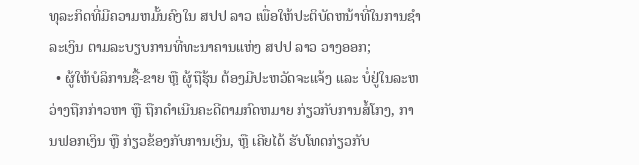ທຸລະກິດທີ່ມີຄວາມຫມັ້ນຄົງໃນ ສປປ ລາວ ເພື່ອໃຫ້ປະຕິບັດຫນ້າທີ່ໃນການຊໍາລະເງິນ ຕາມລະບຽບການທີ່ທະນາຄານແຫ່ງ ສປປ ລາວ ວາງອອກ;
  • ຜູ້ໃຫ້ບໍລິການຊື້-ຂາຍ ຫຼື ຜູ້ຖືຮຸ້ນ ຕ້ອງມີປະຫວັດຈະແຈ້ງ ແລະ ບໍ່ຢູ່ໃນລະຫວ່າງຖືກກ່າວຫາ ຫຼື ຖືກດໍາເນີນຄະດີຕາມກົດຫມາຍ ກ່ຽວກັບການສໍ້ໂກງ, ການຟອກເງິນ ຫຼື ກ່ຽວຂ້ອງກັບການເງິນ, ຫຼື ເຄີຍໄດ້ ຮັບໂທດກ່ຽວກັບ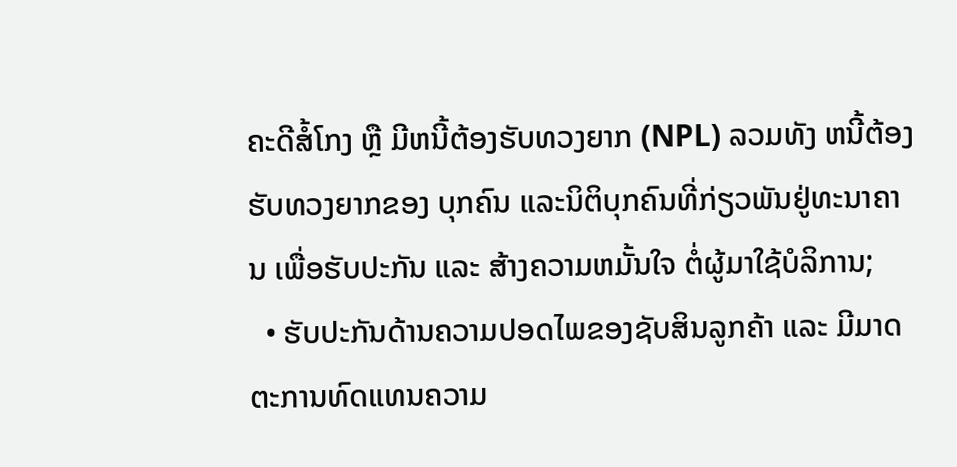ຄະດີສໍ້ໂກງ ຫຼື ມີຫນີ້ຕ້ອງຮັບທວງຍາກ (NPL) ລວມທັງ ຫນີ້ຕ້ອງຮັບທວງຍາກຂອງ ບຸກຄົນ ແລະນິຕິບຸກຄົນທີ່ກ່ຽວພັນຢູ່ທະນາຄານ ເພື່ອຮັບປະກັນ ແລະ ສ້າງຄວາມຫມັ້ນໃຈ ຕໍ່ຜູ້ມາໃຊ້ບໍລິການ;
  • ຮັບປະກັນດ້ານຄວາມປອດໄພຂອງຊັບສິນລູກຄ້າ ແລະ ມີມາດຕະການທົດແທນຄວາມ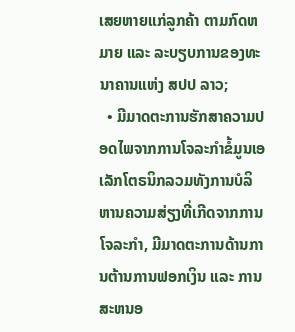ເສຍຫາຍແກ່ລູກຄ້າ ຕາມກົດຫມາຍ ແລະ ລະບຽບການຂອງທະນາຄານແຫ່ງ ສປປ ລາວ;
  • ມີມາດຕະການຮັກສາຄວາມປອດໄພຈາກການໂຈລະກໍາຂໍ້ມູນເອເລັກໂຕຣນິກລວມທັງການບໍລິຫານຄວາມສ່ຽງທີ່ເກີດຈາກການໂຈລະກໍາ, ມີມາດຕະການດ້ານການຕ້ານການຟອກເງິນ ແລະ ການສະຫນອ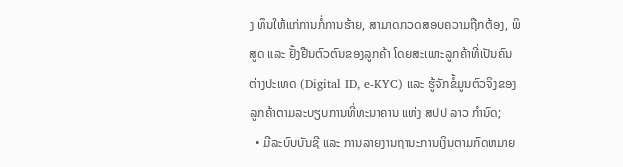ງ ທຶນໃຫ້ແກ່ການກໍ່ການຮ້າຍ, ສາມາດກວດສອບຄວາມຖືກຕ້ອງ, ພິສູດ ແລະ ຢັ້ງຢືນຕົວຕົນຂອງລູກຄ້າ ໂດຍສະເພາະລູກຄ້າທີ່ເປັນຄົນຕ່າງປະເທດ (Digital ID, e-KYC) ແລະ ຮູ້ຈັກຂໍ້ມູນຕົວຈິງຂອງລູກຄ້າຕາມລະບຽບການທີ່ທະນາຄານ ແຫ່ງ ສປປ ລາວ ກໍານົດ;
  • ມີລະບົບບັນຊີ ແລະ ການລາຍງານຖານະການເງິນຕາມກົດຫມາຍ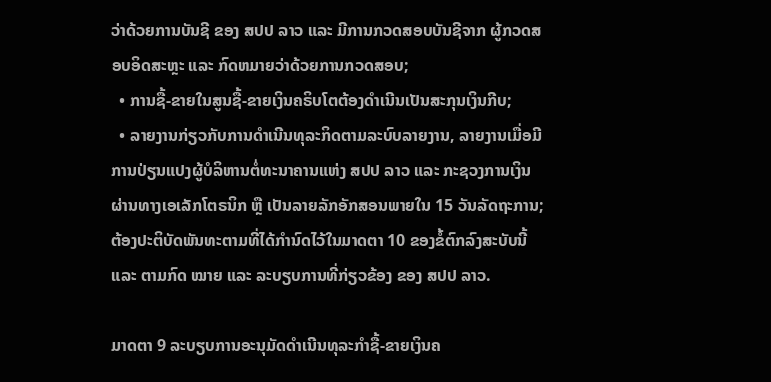ວ່າດ້ວຍການບັນຊີ ຂອງ ສປປ ລາວ ແລະ ມີການກວດສອບບັນຊີຈາກ ຜູ້ກວດສອບອິດສະຫຼະ ແລະ ກົດຫມາຍວ່າດ້ວຍການກວດສອບ;
  • ການຊື້-ຂາຍໃນສູນຊື້-ຂາຍເງິນຄຣິບໂຕຕ້ອງດໍາເນີນເປັນສະກຸນເງິນກີບ;
  • ລາຍງານກ່ຽວກັບການດໍາເນີນທຸລະກິດຕາມລະບົບລາຍງານ, ລາຍງານເມື່ອມີການປ່ຽນແປງຜູ້ບໍລິຫານຕໍ່ທະນາຄານແຫ່ງ ສປປ ລາວ ແລະ ກະຊວງການເງິນ ຜ່ານທາງເອເລັກໂຕຣນິກ ຫຼື ເປັນລາຍລັກອັກສອນພາຍໃນ 15 ວັນລັດຖະການ; ຕ້ອງປະຕິບັດພັນທະຕາມທີ່ໄດ້ກໍານົດໄວ້ໃນມາດຕາ 10 ຂອງຂໍ້ຕົກລົງສະບັບນີ້ ແລະ ຕາມກົດ ໝາຍ ແລະ ລະບຽບການທີ່ກ່ຽວຂ້ອງ ຂອງ ສປປ ລາວ.

ມາດຕາ 9 ລະບຽບການອະນຸມັດດໍາເນີນທຸລະກໍາຊື້-ຂາຍເງິນຄ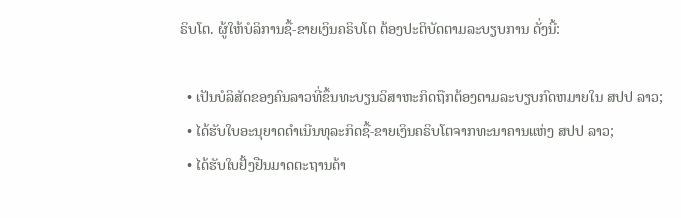ຣິບໂຕ. ຜູ້ໃຫ້ບໍລິການຊື້-ຂາຍເງິນຄຣິບໂຕ ຕ້ອງປະຕິບັດຕາມລະບຽບການ ດັ່ງນີ້:

  • ເປັນບໍລິສັດຂອງຄົນລາວທີ່ຂຶ້ນທະບຽນວິສາຫະກິດຖືກຕ້ອງຕາມລະບຽບກົດຫມາຍໃນ ສປປ ລາວ;
  • ໄດ້ຮັບໃບອະນຸຍາດດໍາເນີນທຸລະກິດຊື້-ຂາຍເງິນຄຣິບໂຕຈາກທະນາຄານແຫ່ງ ສປປ ລາວ;
  • ໄດ້ຮັບໃບຢັ້ງຢືນມາດຕະຖານດ້າ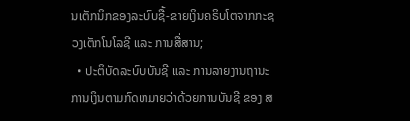ນເຕັກນິກຂອງລະບົບຊື້-ຂາຍເງິນຄຣິບໂຕຈາກກະຊວງເຕັກໂນໂລຊີ ແລະ ການສື່ສານ;
  • ປະຕິບັດລະບົບບັນຊີ ແລະ ການລາຍງານຖານະການເງິນຕາມກົດຫມາຍວ່າດ້ວຍການບັນຊີ ຂອງ ສ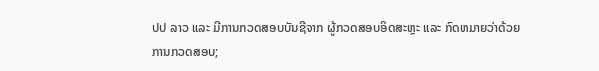ປປ ລາວ ແລະ ມີການກວດສອບບັນຊີຈາກ ຜູ້ກວດສອບອິດສະຫຼະ ແລະ ກົດຫມາຍວ່າດ້ວຍການກວດສອບ;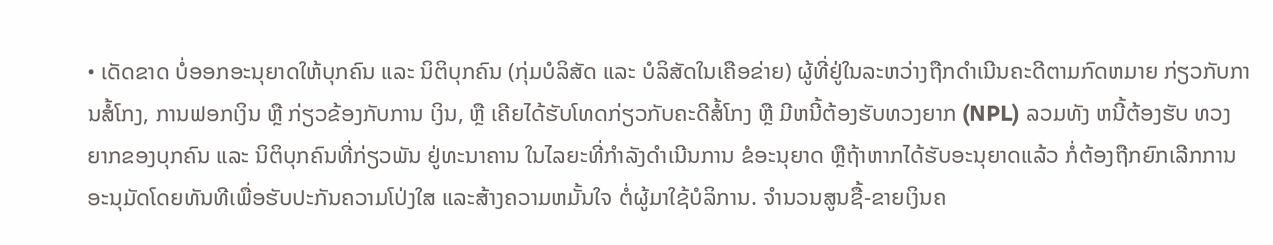• ເດັດຂາດ ບໍ່ອອກອະນຸຍາດໃຫ້ບຸກຄົນ ແລະ ນິຕິບຸກຄົນ (ກຸ່ມບໍລິສັດ ແລະ ບໍລິສັດໃນເຄືອຂ່າຍ) ຜູ້ທີ່ຢູ່ໃນລະຫວ່າງຖືກດໍາເນີນຄະດີຕາມກົດຫມາຍ ກ່ຽວກັບການສໍ້ໂກງ, ການຟອກເງິນ ຫຼື ກ່ຽວຂ້ອງກັບການ ເງິນ, ຫຼື ເຄີຍໄດ້ຮັບໂທດກ່ຽວກັບຄະດີສໍ້ໂກງ ຫຼື ມີຫນີ້ຕ້ອງຮັບທວງຍາກ (NPL) ລວມທັງ ຫນີ້ຕ້ອງຮັບ ທວງຍາກຂອງບຸກຄົນ ແລະ ນິຕິບຸກຄົນທີ່ກ່ຽວພັນ ຢູ່ທະນາຄານ ໃນໄລຍະທີ່ກໍາລັງດໍາເນີນການ ຂໍອະນຸຍາດ ຫຼືຖ້າຫາກໄດ້ຮັບອະນຸຍາດແລ້ວ ກໍ່ຕ້ອງຖືກຍົກເລີກການອະນຸມັດໂດຍທັນທີເພື່ອຮັບປະກັນຄວາມໂປ່ງໃສ ແລະສ້າງຄວາມຫມັ້ນໃຈ ຕໍ່ຜູ້ມາໃຊ້ບໍລິການ. ຈໍານວນສູນຊື້-ຂາຍເງິນຄ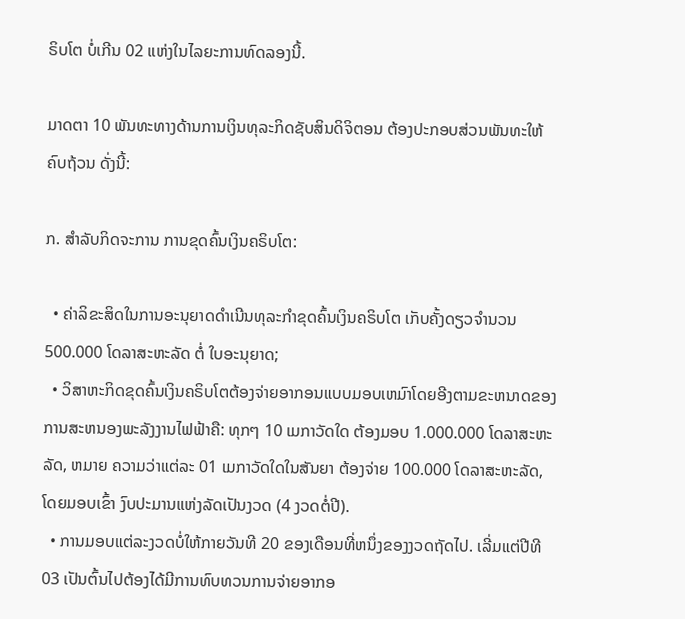ຣິບໂຕ ບໍ່ເກີນ 02 ແຫ່ງໃນໄລຍະການທົດລອງນີ້.

ມາດຕາ 10 ພັນທະທາງດ້ານການເງິນທຸລະກິດຊັບສິນດິຈິຕອນ ຕ້ອງປະກອບສ່ວນພັນທະໃຫ້ຄົບຖ້ວນ ດັ່ງນີ້:

ກ. ສໍາລັບກິດຈະການ ການຂຸດຄົ້ນເງິນຄຣິບໂຕ:

  • ຄ່າລິຂະສິດໃນການອະນຸຍາດດໍາເນີນທຸລະກໍາຂຸດຄົ້ນເງິນຄຣິບໂຕ ເກັບຄັ້ງດຽວຈໍານວນ 500.000 ໂດລາສະຫະລັດ ຕໍ່ ໃບອະນຸຍາດ;
  • ວິສາຫະກິດຂຸດຄົ້ນເງິນຄຣິບໂຕຕ້ອງຈ່າຍອາກອນແບບມອບເຫມົາໂດຍອີງຕາມຂະຫນາດຂອງການສະຫນອງພະລັງງານໄຟຟ້າຄື: ທຸກໆ 10 ເມກາວັດໃດ ຕ້ອງມອບ 1.000.000 ໂດລາສະຫະລັດ, ຫມາຍ ຄວາມວ່າແຕ່ລະ 01 ເມກາວັດໃດໃນສັນຍາ ຕ້ອງຈ່າຍ 100.000 ໂດລາສະຫະລັດ, ໂດຍມອບເຂົ້າ ງົບປະມານແຫ່ງລັດເປັນງວດ (4 ງວດຕໍ່ປີ).
  • ການມອບແຕ່ລະງວດບໍ່ໃຫ້ກາຍວັນທີ 20 ຂອງເດືອນທີ່ຫນຶ່ງຂອງງວດຖັດໄປ. ເລີ່ມແຕ່ປີທີ 03 ເປັນຕົ້ນໄປຕ້ອງໄດ້ມີການທົບທວນການຈ່າຍອາກອ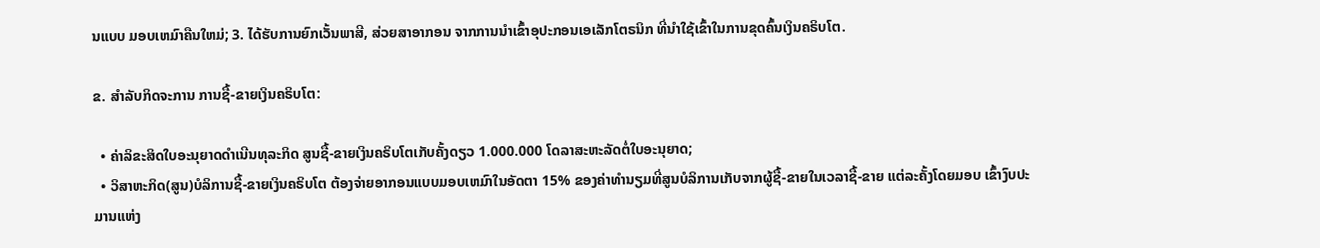ນແບບ ມອບເຫມົາຄືນໃຫມ່; 3. ໄດ້ຮັບການຍົກເວັ້ນພາສີ, ສ່ວຍສາອາກອນ ຈາກການນໍາເຂົ້າອຸປະກອນເອເລັກໂຕຣນິກ ທີ່ນໍາໃຊ້ເຂົ້າໃນການຂຸດຄົ້ນເງິນຄຣິບໂຕ.

ຂ. ສໍາລັບກິດຈະການ ການຊື້-ຂາຍເງິນຄຣິບໂຕ:

  • ຄ່າລິຂະສິດໃບອະນຸຍາດດໍາເນີນທຸລະກິດ ສູນຊື້-ຂາຍເງິນຄຣິບໂຕເກັບຄັ້ງດຽວ 1.000.000 ໂດລາສະຫະລັດຕໍ່ໃບອະນຸຍາດ;
  • ວິສາຫະກິດ(ສູນ)ບໍລິການຊື້-ຂາຍເງິນຄຣິບໂຕ ຕ້ອງຈ່າຍອາກອນແບບມອບເຫມົາໃນອັດຕາ 15% ຂອງຄ່າທໍານຽມທີ່ສູນບໍລິການເກັບຈາກຜູ້ຊື້-ຂາຍໃນເວລາຊື້-ຂາຍ ແຕ່ລະຄັ້ງໂດຍມອບ ເຂົ້າງົບປະມານແຫ່ງ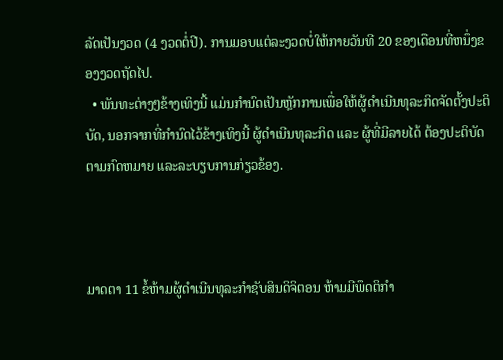ລັດເປັນງວດ (4 ງວດຕໍ່ປີ). ການມອບແຕ່ລະງວດບໍ່ໃຫ້ກາຍວັນທີ 20 ຂອງເດືອນທີ່ຫນຶ່ງຂອງງວດຖັດໄປ.
  • ພັນທະຕ່າງໆຂ້າງເທິງນີ້ ແມ່ນກໍານົດເປັນຫຼັກການເພື່ອໃຫ້ຜູ້ດໍາເນີນທຸລະກິດຈັດຕັ້ງປະຕິບັດ, ນອກຈາກທີ່ກໍານົດໄວ້ຂ້າງເທິງນີ້ ຜູ້ດໍາເນີນທຸລະກິດ ແລະ ຜູ້ທີ່ມີລາຍໄດ້ ຕ້ອງປະຕິບັດຕາມກົດຫມາຍ ແລະລະບຽບການກ່ຽວຂ້ອງ.



ມາດຕາ 11 ຂໍ້ຫ້າມຜູ້ດໍາເນີນທຸລະກໍາຊັບສິນດິຈິຕອນ ຫ້າມມີພຶດຕິກໍາ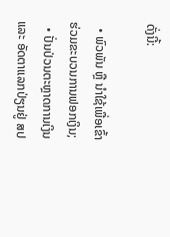ດັ່ງນີ້:

  • ພົວພັນ ຫຼື ນໍາໃຊ້ເພື່ອເຂົ້າຮ່ວມຂະບວນການຟອກເງິນ;
  • ປັ່ນປ່ວນຕະຫຼາດການເງິນ ແລະ ອັດຕາແລກປ່ຽນຢູ່ ສປ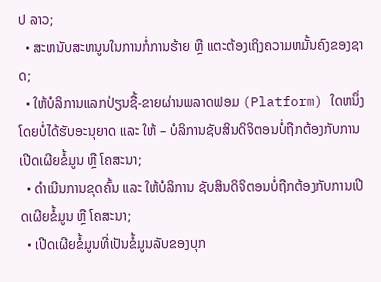ປ ລາວ;
  • ສະຫນັບສະຫນູນໃນການກໍ່ການຮ້າຍ ຫຼື ແຕະຕ້ອງເຖິງຄວາມຫມັ້ນຄົງຂອງຊາດ;
  • ໃຫ້ບໍລິການແລກປ່ຽນຊື້-ຂາຍຜ່ານພລາດຟອມ (Platform) ໃດຫນຶ່ງ ໂດຍບໍ່ໄດ້ຮັບອະນຸຍາດ ແລະ ໃຫ້ – ບໍລິການຊັບສິນດິຈິຕອນບໍ່ຖືກຕ້ອງກັບການເປີດເຜີຍຂໍ້ມູນ ຫຼື ໂຄສະນາ;
  • ດໍາເນີນການຂຸດຄົ້ນ ແລະ ໃຫ້ບໍລິການ ຊັບສິນດິຈິຕອນບໍ່ຖືກຕ້ອງກັບການເປີດເຜີຍຂໍ້ມູນ ຫຼື ໂຄສະນາ;
  • ເປີດເຜີຍຂໍ້ມູນທີ່ເປັນຂໍ້ມູນລັບຂອງບຸກ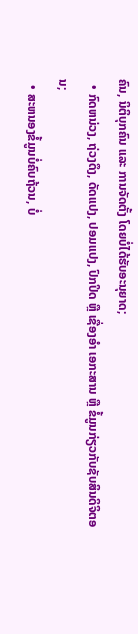ຄົນ, ນິຕິບຸກຄົນ ແລະ ການຈັດຕັ້ງ ໂດຍບໍ່ໄດ້ຮັບອະນຸຍາດ;
  • ກົດຫນ່ວງ, ຖ່ວງດຶງ, ດັດແປງ, ປອມແປງ, ປົກປິດ ຫຼື ເຊື່ອງອໍາ ເອກະສານ ຫຼື ຂໍ້ມູນກ່ຽວກັບຊັບສິນດິຈິຕອນ;
  • ສະຫນອງຂໍ້ມູນບໍ່ຄົບຖ້ວນ, ບໍ່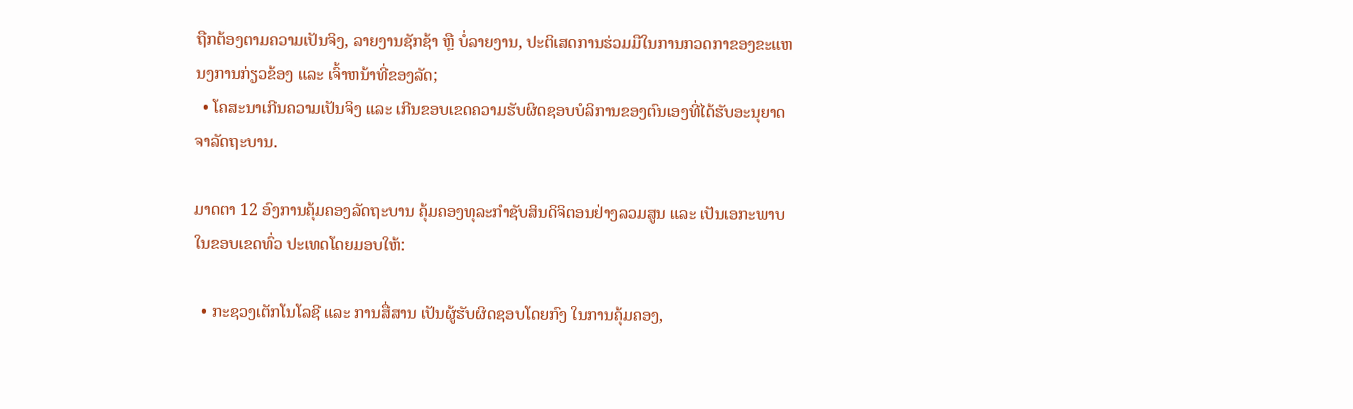ຖືກຕ້ອງຕາມຄວາມເປັນຈິງ, ລາຍງານຊັກຊ້າ ຫຼື ບໍ່ລາຍງານ, ປະຕິເສດການຮ່ວມມືໃນການກວດກາຂອງຂະແຫນງການກ່ຽວຂ້ອງ ແລະ ເຈົ້າຫນ້າທີ່ຂອງລັດ;
  • ໂຄສະນາເກີນຄວາມເປັນຈິງ ແລະ ເກີນຂອບເຂດຄວາມຮັບຜິດຊອບບໍລິການຂອງຕົນເອງທີ່ໄດ້ຮັບອະນຸຍາດຈາລັດຖະບານ.

ມາດຕາ 12 ອົງການຄຸ້ມຄອງລັດຖະບານ ຄຸ້ມຄອງທຸລະກໍາຊັບສິນດິຈິຕອນຢ່າງລວມສູນ ແລະ ເປັນເອກະພາບໃນຂອບເຂດທົ່ວ ປະເທດໂດຍມອບໃຫ້:

  • ກະຊວງເຕັກໂນໂລຊີ ແລະ ການສື່ສານ ເປັນຜູ້ຮັບຜິດຊອບໂດຍກົງ ໃນການຄຸ້ມຄອງ,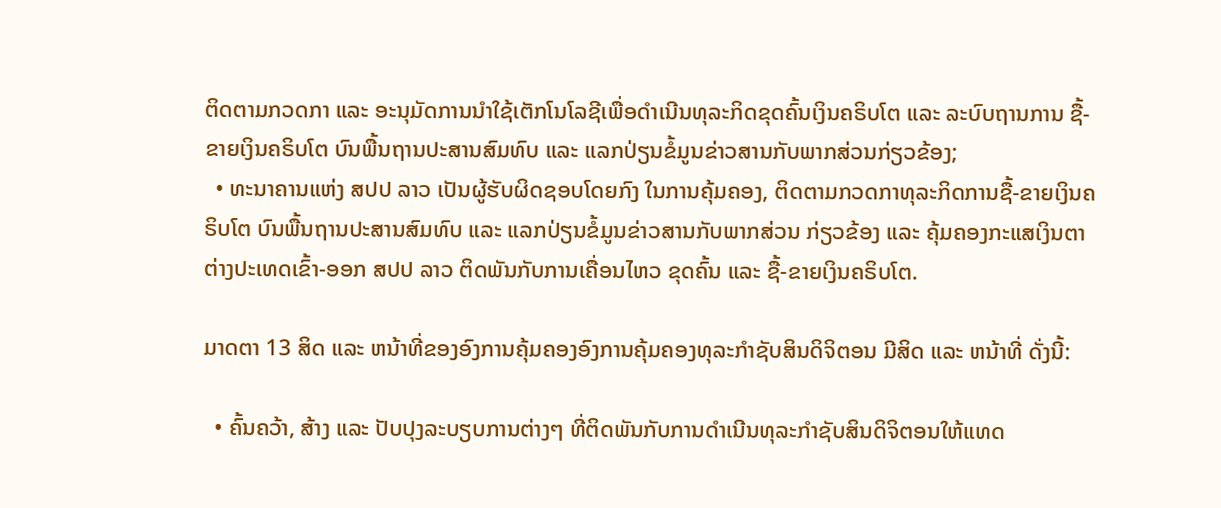ຕິດຕາມກວດກາ ແລະ ອະນຸມັດການນໍາໃຊ້ເຕັກໂນໂລຊີເພື່ອດໍາເນີນທຸລະກິດຂຸດຄົ້ນເງິນຄຣິບໂຕ ແລະ ລະບົບຖານການ ຊື້-ຂາຍເງິນຄຣິບໂຕ ບົນພື້ນຖານປະສານສົມທົບ ແລະ ແລກປ່ຽນຂໍ້ມູນຂ່າວສານກັບພາກສ່ວນກ່ຽວຂ້ອງ;
  • ທະນາຄານແຫ່ງ ສປປ ລາວ ເປັນຜູ້ຮັບຜິດຊອບໂດຍກົງ ໃນການຄຸ້ມຄອງ, ຕິດຕາມກວດກາທຸລະກິດການຊື້-ຂາຍເງິນຄຣິບໂຕ ບົນພື້ນຖານປະສານສົມທົບ ແລະ ແລກປ່ຽນຂໍ້ມູນຂ່າວສານກັບພາກສ່ວນ ກ່ຽວຂ້ອງ ແລະ ຄຸ້ມຄອງກະແສເງິນຕາຕ່າງປະເທດເຂົ້າ-ອອກ ສປປ ລາວ ຕິດພັນກັບການເຄື່ອນໄຫວ ຂຸດຄົ້ນ ແລະ ຊື້-ຂາຍເງິນຄຣິບໂຕ.

ມາດຕາ 13 ສິດ ແລະ ຫນ້າທີ່ຂອງອົງການຄຸ້ມຄອງອົງການຄຸ້ມຄອງທຸລະກໍາຊັບສິນດິຈິຕອນ ມີສິດ ແລະ ຫນ້າທີ່ ດັ່ງນີ້:

  • ຄົ້ນຄວ້າ, ສ້າງ ແລະ ປັບປຸງລະບຽບການຕ່າງໆ ທີ່ຕິດພັນກັບການດໍາເນີນທຸລະກໍາຊັບສິນດິຈິຕອນໃຫ້ແທດ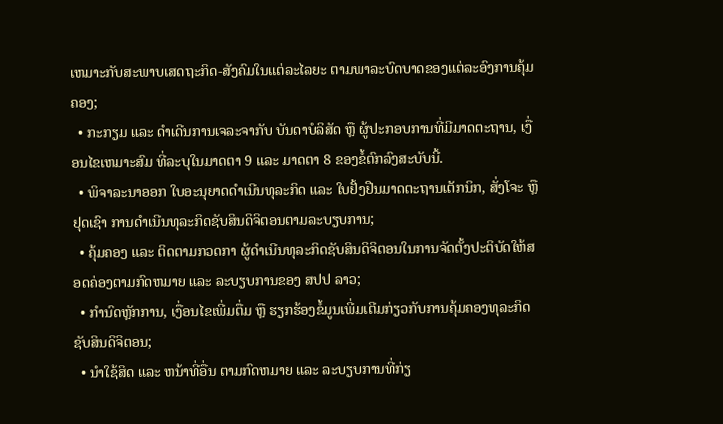ເຫມາະກັບສະພາບເສດຖະກິດ-ສັງຄົມໃນເເຕ່ລະໄລຍະ ຕາມພາລະບົດບາດຂອງແຕ່ລະອົງການຄຸ້ມຄອງ;
  • ກະກຽມ ແລະ ດໍາເດີນການເຈລະຈາກັບ ບັນດາບໍລິສັດ ຫຼື ຜູ້ປະກອບການທີ່ມີມາດຕະຖານ, ເງື່ອນໄຂເຫມາະສົມ ທີ່ລະບຸໃນມາດຕາ 9 ແລະ ມາດຕາ 8 ຂອງຂໍ້ຕົກລົງສະບັບນີ້.
  • ພິຈາລະນາອອກ ໃບອະນຸຍາດດໍາເນີນທຸລະກິດ ແລະ ໃບຢັ້ງຢືນມາດຕະຖານເຕັກນິກ, ສັ່ງໂຈະ ຫຼື ຢຸດເຊົາ ການດໍາເນີນທຸລະກິດຊັບສິນດິຈິຕອນຕາມລະບຽບການ;
  • ຄຸ້ມຄອງ ແລະ ຕິດຕາມກວດກາ ຜູ້ດໍາເນີນທຸລະກິດຊັບສິນດິຈິຕອນໃນການຈັດຕັ້ງປະຕິບັດໃຫ້ສອດຄ່ອງຕາມກົດຫມາຍ ແລະ ລະບຽບການຂອງ ສປປ ລາວ;
  • ກໍານົດຫຼັກການ, ເງື່ອນໄຂເພີ່ມຕື່ມ ຫຼື ຮຽກຮ້ອງຂໍ້ມູນເພີ່ມເຕີມກ່ຽວກັບການຄຸ້ມຄອງທຸລະກິດຊັບສິນດິຈິຕອນ;
  • ນໍາໃຊ້ສິດ ແລະ ຫນ້າທີ່ອື່ນ ຕາມກົດຫມາຍ ແລະ ລະບຽບການທີ່ກ່ຽ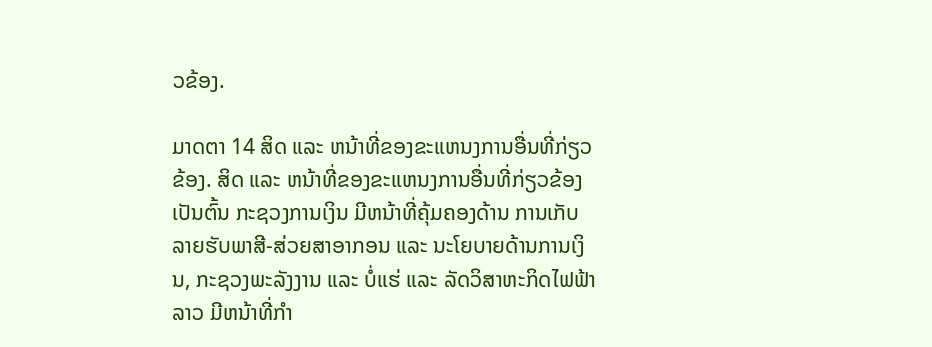ວຂ້ອງ.

ມາດຕາ 14 ສິດ ແລະ ຫນ້າທີ່ຂອງຂະແຫນງການອື່ນທີ່ກ່ຽວຂ້ອງ. ສິດ ແລະ ຫນ້າທີ່ຂອງຂະແຫນງການອື່ນທີ່ກ່ຽວຂ້ອງ ເປັນຕົ້ນ ກະຊວງການເງິນ ມີຫນ້າທີ່ຄຸ້ມຄອງດ້ານ ການເກັບລາຍຮັບພາສີ-ສ່ວຍສາອາກອນ ແລະ ນະໂຍບາຍດ້ານການເງິນ, ກະຊວງພະລັງງານ ແລະ ບໍ່ແຮ່ ແລະ ລັດວິສາຫະກິດໄຟຟ້າລາວ ມີຫນ້າທີ່ກໍາ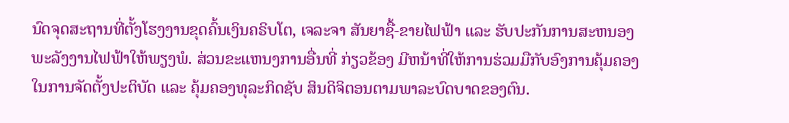ນົດຈຸດສະຖານທີ່ຕັ້ງໂຮງງານຂຸດຄົ້ນເງິນຄຣິບໂຕ, ເຈລະຈາ ສັນຍາຊື້-ຂາຍໄຟຟ້າ ແລະ ຮັບປະກັນການສະຫນອງພະລັງງານໄຟຟ້າໃຫ້ພຽງພໍ. ສ່ວນຂະແຫນງການອື່ນທີ່ ກ່ຽວຂ້ອງ ມີຫນ້າທີ່ໃຫ້ການຮ່ວມມືກັບອົງການຄຸ້ມຄອງໃນການຈັດຕັ້ງປະຕິບັດ ແລະ ຄຸ້ມຄອງທຸລະກິດຊັບ ສິນດິຈິຕອນຕາມພາລະບົດບາດຂອງຕົນ.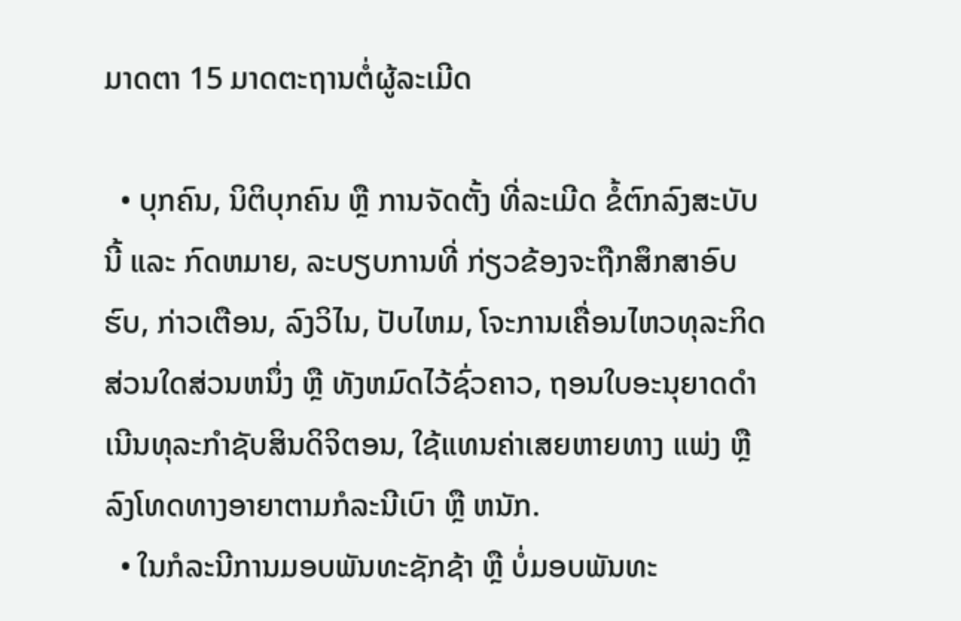ມາດຕາ 15 ມາດຕະຖານຕໍ່ຜູ້ລະເມີດ

  • ບຸກຄົນ, ນິຕິບຸກຄົນ ຫຼື ການຈັດຕັ້ງ ທີ່ລະເມີດ ຂໍ້ຕົກລົງສະບັບນີ້ ແລະ ກົດຫມາຍ, ລະບຽບການທີ່ ກ່ຽວຂ້ອງຈະຖືກສຶກສາອົບຮົບ, ກ່າວເຕືອນ, ລົງວິໄນ, ປັບໄຫມ, ໂຈະການເຄື່ອນໄຫວທຸລະກິດສ່ວນໃດສ່ວນຫນຶ່ງ ຫຼື ທັງຫມົດໄວ້ຊົ່ວຄາວ, ຖອນໃບອະນຸຍາດດໍາເນີນທຸລະກໍາຊັບສິນດິຈິຕອນ, ໃຊ້ແທນຄ່າເສຍຫາຍທາງ ແພ່ງ ຫຼື ລົງໂທດທາງອາຍາຕາມກໍລະນີເບົາ ຫຼື ຫນັກ.
  • ໃນກໍລະນີການມອບພັນທະຊັກຊ້າ ຫຼື ບໍ່ມອບພັນທະ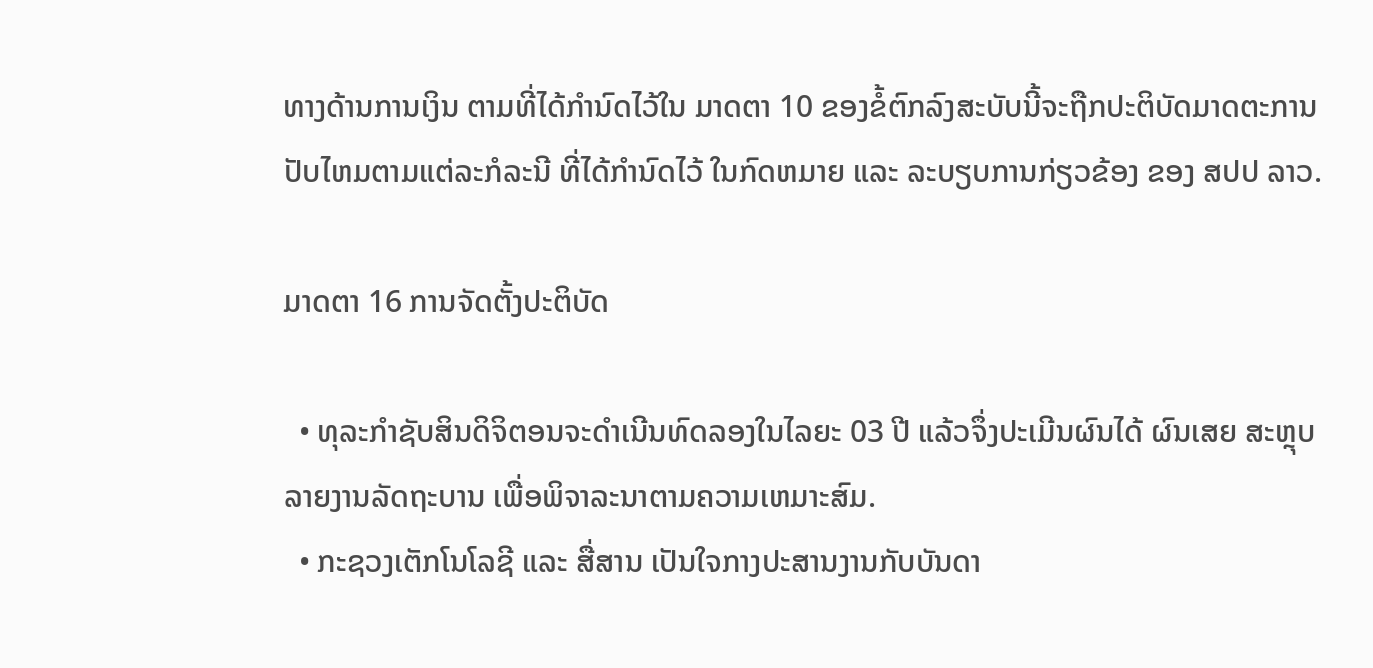ທາງດ້ານການເງິນ ຕາມທີ່ໄດ້ກໍານົດໄວ້ໃນ ມາດຕາ 10 ຂອງຂໍ້ຕົກລົງສະບັບນີ້ຈະຖືກປະຕິບັດມາດຕະການປັບໄຫມຕາມແຕ່ລະກໍລະນີ ທີ່ໄດ້ກໍານົດໄວ້ ໃນກົດຫມາຍ ແລະ ລະບຽບການກ່ຽວຂ້ອງ ຂອງ ສປປ ລາວ.

ມາດຕາ 16 ການຈັດຕັ້ງປະຕິບັດ

  • ທຸລະກໍາຊັບສິນດິຈິຕອນຈະດໍາເນີນທົດລອງໃນໄລຍະ 03 ປີ ແລ້ວຈຶ່ງປະເມີນຜົນໄດ້ ຜົນເສຍ ສະຫຼຸບ ລາຍງານລັດຖະບານ ເພື່ອພິຈາລະນາຕາມຄວາມເຫມາະສົມ.
  • ກະຊວງເຕັກໂນໂລຊີ ແລະ ສື່ສານ ເປັນໃຈກາງປະສານງານກັບບັນດາ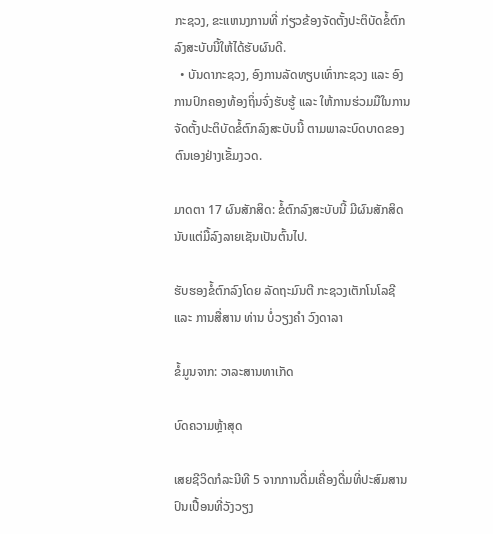ກະຊວງ, ຂະແຫນງການທີ່ ກ່ຽວຂ້ອງຈັດຕັ້ງປະຕິບັດຂໍ້ຕົກລົງສະບັບນີ້ໃຫ້ໄດ້ຮັບຜົນດີ.
  • ບັນດາກະຊວງ, ອົງການລັດທຽບເທົ່າກະຊວງ ແລະ ອົງການປົກຄອງທ້ອງຖິ່ນຈົ່ງຮັບຮູ້ ແລະ ໃຫ້ການຮ່ວມມືໃນການຈັດຕັ້ງປະຕິບັດຂໍ້ຕົກລົງສະບັບນີ້ ຕາມພາລະບົດບາດຂອງຕົນເອງຢ່າງເຂັ້ມງວດ.

ມາດຕາ 17 ຜົນສັກສິດ: ຂໍ້ຕົກລົງສະບັບນີ້ ມີຜົນສັກສິດ ນັບແຕ່ມື້ລົງລາຍເຊັນເປັນຕົ້ນໄປ.

ຮັບຮອງຂໍ້ຕົກລົງໂດຍ ລັດຖະມົນຕີ ກະຊວງເຕັກໂນໂລຊີ ແລະ ການສື່ສານ ທ່ານ ບໍ່ວຽງຄໍາ ວົງດາລາ

ຂໍ້ມູນຈາກ: ວາລະສານທາເກັດ

ບົດຄວາມຫຼ້າສຸດ

ເສຍຊີວິດກໍລະນີທີ 5 ຈາກການດື່ມເຄື່ອງດື່ມທີ່ປະສົມສານປົນເປື້ອນທີ່ວັງວຽງ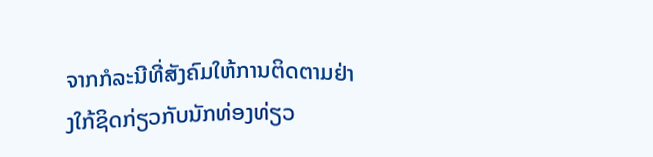ຈາກກໍລະນີທີ່ສັງຄົມໃຫ້ການຕິດຕາມຢ່າງໃກ້ຊິດກ່ຽວກັບນັກທ່ອງທ່ຽວ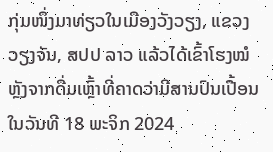ກຸ່ມໜຶ່ງມາທ່ຽວໃນເມືອງວັງວຽງ, ແຂວງວຽງຈັນ, ສປປ ລາວ ແລ້ວໄດ້ເຂົ້າໂຮງໝໍຫຼັງຈາກດື່ມເຫຼົ້າທີ່ຄາດວ່າມີສານປົນເປື້ອນ ໃນວັນທີ 18 ພະຈິກ 2024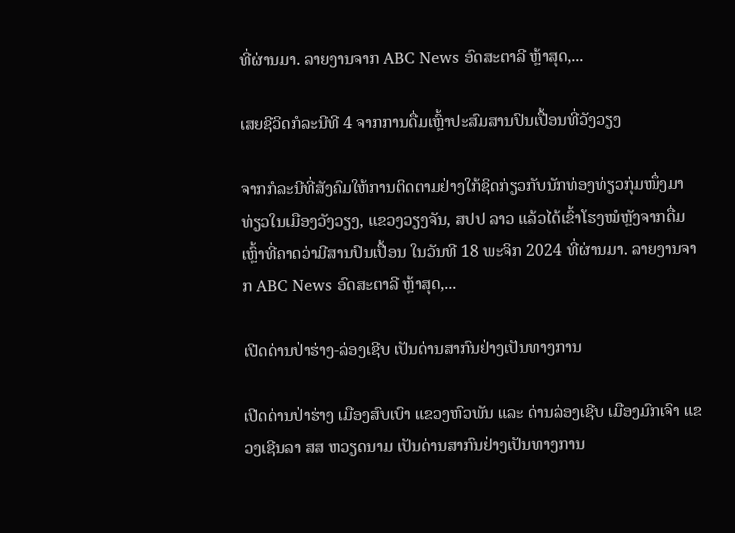ທີ່ຜ່ານມາ. ລາຍງານຈາກ ABC News ອົດສະຕາລີ ຫຼ້າສຸດ,...

ເສຍຊີວິດກໍລະນີທີ 4 ຈາກການດື່ມເຫຼົ້າປະສົມສານປົນເປື້ອນທີ່ວັງວຽງ

ຈາກກໍລະນີທີ່ສັງຄົມໃຫ້ການຕິດຕາມຢ່າງໃກ້ຊິດກ່ຽວກັບນັກທ່ອງທ່ຽວກຸ່ມໜຶ່ງມາທ່ຽວໃນເມືອງວັງວຽງ, ແຂວງວຽງຈັນ, ສປປ ລາວ ແລ້ວໄດ້ເຂົ້າໂຮງໝໍຫຼັງຈາກດື່ມເຫຼົ້າທີ່ຄາດວ່າມີສານປົນເປື້ອນ ໃນວັນທີ 18 ພະຈິກ 2024 ທີ່ຜ່ານມາ. ລາຍງານຈາກ ABC News ອົດສະຕາລີ ຫຼ້າສຸດ,...

ເປີດດ່ານປ່າຮ່າງ-ລ່ອງເຊີບ ເປັນດ່ານສາກົນຢ່າງເປັນທາງການ

ເປີດດ່ານປ່າຮ່າງ ເມືອງສົບເບົາ ແຂວງຫົວພັນ ແລະ ດ່ານລ່ອງເຊີບ ເມືອງມົກເຈົາ ແຂວງເຊີນລາ ສສ ຫວຽດນາມ ເປັນດ່ານສາກົນຢ່າງເປັນທາງການ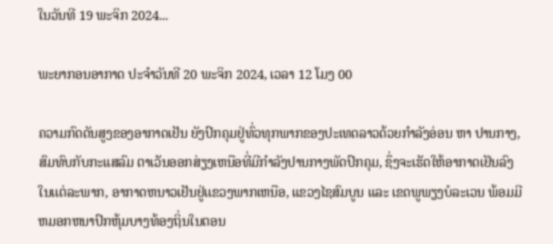ໃນວັນທີ 19 ພະຈິກ 2024...

ພະຍາກອນອາກາດ ປະຈໍາວັນທີ 20 ພະຈິກ 2024, ເວລາ 12 ໂມງ 00

ຄວາມກົດດັນສູງຂອງອາກາດເຢັນ ຍັງປົກຄຸມຢູ່ທົ່ວທຸກພາກຂອງປະເທດລາວດ້ວຍກໍາລັງອ່ອນ ຫາ ປານກາງ, ສົມທົບກັບກະແສລົມ ຕາເວັນອອກສ່ຽງເຫນືອທີ່ມີກໍາລັງປານກາງພັດປົກຄຸມ, ຊຶ່ງຈະເຮັດໃຫ້ອາກາດເຢັນລົງໃນເເຕ່ລະພາກ, ອາກາດຫນາວເຢັນຢູ່ເເຂວງພາກເຫນືອ, ແຂວງໄຊສົມບູນ ແລະ ເຂດພູພຽງບໍລະເວນ ພ້ອມມີຫມອກຫນາປົກຫຸ້ມບາງທ້ອງຖິ່ນໃນຕອນ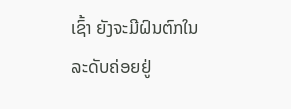ເຊົ້າ ຍັງຈະມີຝົນຕົກໃນລະດັບຄ່ອຍຢູ່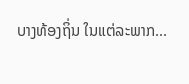ບາງທ້ອງຖິ່ນ ໃນແຕ່ລະພາກ...